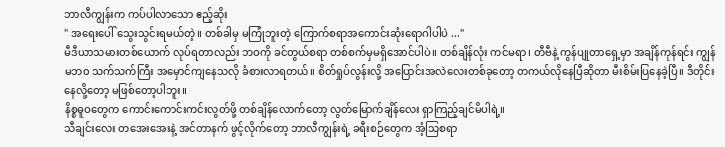ဘာလီကျွန်းက ကပ်ပါလာသော ဧည့်ဆိုး
" အရေးပေါ် သွေးသွင်းရမယ်တဲ့။ တစ်ခါမှ မကြုံဘူးတဲ့ ကြောက်စရာအကောင်းဆုံးရောဂါပါပဲ ..."
မီဒီယာသမားတစ်ယောက် လုပ်ရတာလည်း ဘဝကို ခင်တွယ်စရာ တစ်စက်မှမရှိအောင်ပါပဲ။ တစ်ချိန်လုံး ကင်မရာ၊ တီဗီနဲ့ ကွန်ပျုတာရှေ့မှာ အချိန်ကုန်ရင်း ကျွန်မဘ၀ သက်သက်ကြီး အမှောင်ကျနေသလို ခံစားလာရတယ်။ စိတ်ရှုပ်လွန်းလို့ အပြောင်းအလဲလေးတစ်ခုတော့ တကယ်လိုနေပြီဆိုတာ မီးစိမ်းပြနေခဲ့ပြီ။ ဒီတိုင်းနေလို့တော့ မဖြစ်တော့ပါဘူး။
နိစ္စဓူဝတွေက ကောင်းကောင်းကင်းလွတ်ဖို့ တစ်ချိန်လောက်တော့ လွတ်မြောက်ချိန်လေး ရှာကြည့်ချင်မိပါရဲ့။
သီချင်းလေး တအေးအေးနဲ့ အင်တာနက် ဖွင့်လိုက်တော့ ဘာလီကျွန်းရဲ့ ခရီးစဉ်တွေက အံ့သြစရာ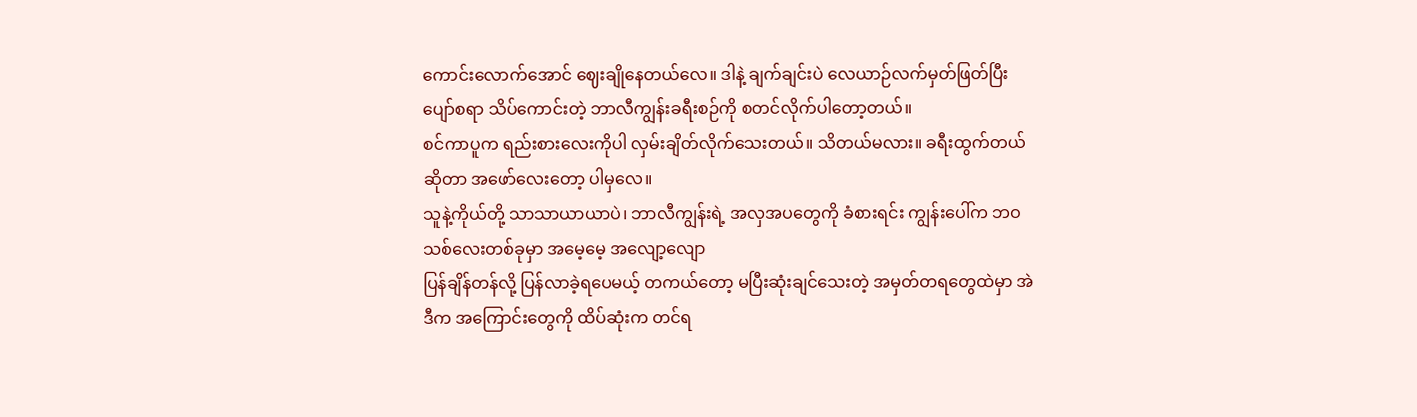ကောင်းလောက်အောင် ဈေးချိုနေတယ်လေ။ ဒါနဲ့ ချက်ချင်းပဲ လေယာဉ်လက်မှတ်ဖြတ်ပြီး ပျော်စရာ သိပ်ကောင်းတဲ့ ဘာလီကျွန်းခရီးစဉ်ကို စတင်လိုက်ပါတော့တယ်။
စင်ကာပူက ရည်းစားလေးကိုပါ လှမ်းချိတ်လိုက်သေးတယ်။ သိတယ်မလား။ ခရီးထွက်တယ်ဆိုတာ အဖော်လေးတော့ ပါမှလေ။
သူနဲ့ကိုယ်တို့ သာသာယာယာပဲ၊ ဘာလီကျွန်းရဲ့ အလှအပတွေကို ခံစားရင်း ကျွန်းပေါ်က ဘဝသစ်လေးတစ်ခုမှာ အမေ့မေ့ အလျော့လျော
ပြန်ချိန်တန်လို့ ပြန်လာခဲ့ရပေမယ့် တကယ်တော့ မပြီးဆုံးချင်သေးတဲ့ အမှတ်တရတွေထဲမှာ အဲဒီက အကြောင်းတွေကို ထိပ်ဆုံးက တင်ရ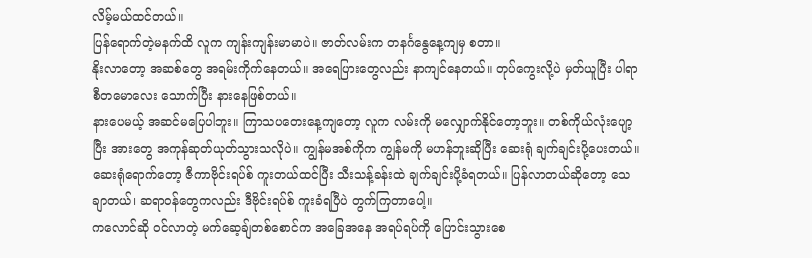လိမ့်မယ်ထင်တယ်။
ပြန်ရောက်တဲ့မနက်ထိ လူက ကျန်းကျန်းမာမာပဲ။ ဇာတ်လမ်းက တနင်္ဂနွေနေ့ကျမှ စတာ။
နိုးလာတော့ အဆစ်တွေ အရမ်းကိုက်နေတယ်။ အရေပြားတွေလည်း နာကျင်နေတယ်။ တုပ်ကွေးလို့ပဲ မှတ်ယူပြီး ပါရာစီတမောလေး သောက်ပြီး နားနေဖြစ်တယ်။
နားပေမယ့် အဆင်မပြေပါဘူး။ ကြာသပတေးနေ့ကျတော့ လူက လမ်းကို မလျှောက်နိုင်တော့ဘူး။ တစ်ကိုယ်လုံးပျော့ပြီး အားတွေ အကုန်ဆုတ်ယုတ်သွားသလိုပဲ။ ကျွန်မအစ်ကိုက ကျွန်မကို မဟန်ဘူးဆိုပြီး ဆေးရုံ ချက်ချင်းပို့ပေးတယ်။
ဆေးရုံရောက်တော့ ဇီကာဗိုင်းရပ်စ် ကူးတယ်ထင်ပြီး သီးသန့်ခန်းထဲ ချက်ချင်းပို့ခံရတယ်။ ပြန်လာတယ်ဆိုတော့ သေချာတယ်၊ ဆရာ၀န်တွေကလည်း ဒီဗိုင်းရပ်စ် ကူးခံရပြီပဲ တွက်ကြတာပေါ့။
ကလောင်ဆို ဝင်လာတဲ့ မက်ဆေ့ချ်တစ်စောင်က အခြေအနေ အရပ်ရပ်ကို ပြောင်းသွားစေ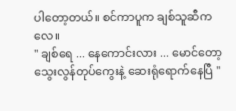ပါတော့တယ်။ စင်ကာပူက ချစ်သူဆီကလေ။
" ချစ်ရေ ... နေကောင်းလား ... မောင်တော့ သွေးလွန်တုပ်ကွေးနဲ့ ဆေးရုံရောက်နေပြီ "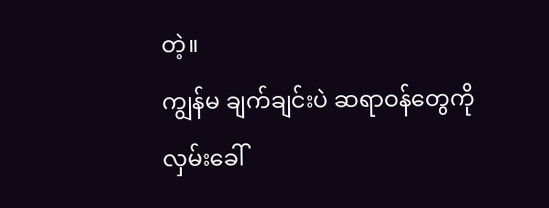တဲ့။
ကျွန်မ ချက်ချင်းပဲ ဆရာဝန်တွေကို လှမ်းခေါ်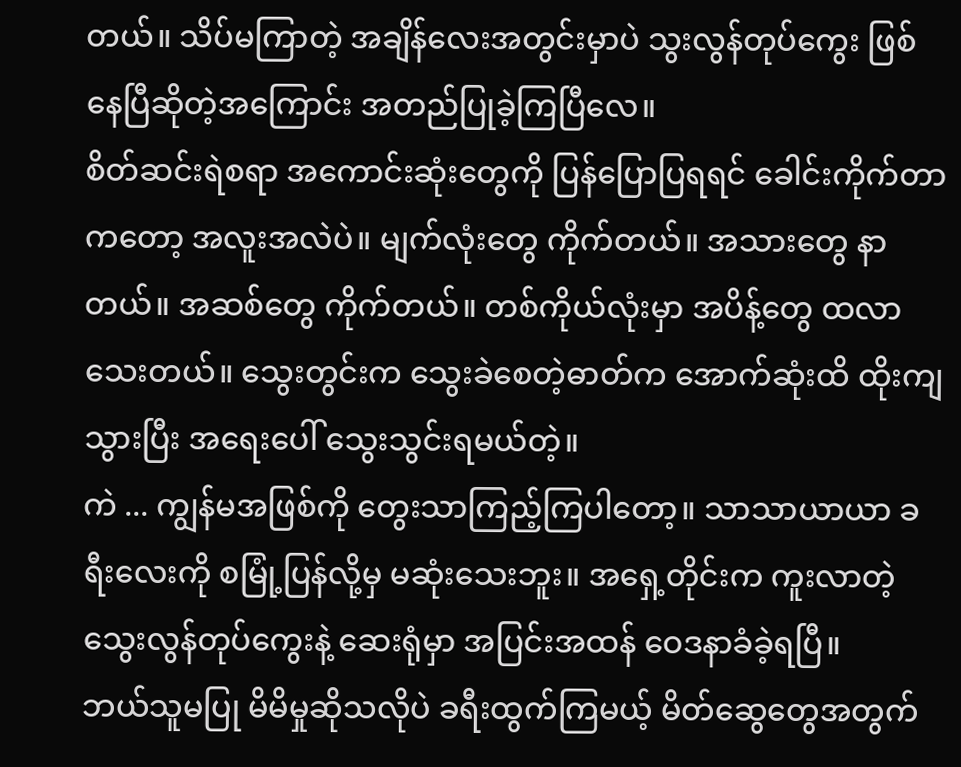တယ်။ သိပ်မကြာတဲ့ အချိန်လေးအတွင်းမှာပဲ သွးလွန်တုပ်ကွေး ဖြစ်နေပြီဆိုတဲ့အကြောင်း အတည်ပြုခဲ့ကြပြီလေ။
စိတ်ဆင်းရဲစရာ အကောင်းဆုံးတွေကို ပြန်ပြောပြရရင် ခေါင်းကိုက်တာကတော့ အလူးအလဲပဲ။ မျက်လုံးတွေ ကိုက်တယ်။ အသားတွေ နာတယ်။ အဆစ်တွေ ကိုက်တယ်။ တစ်ကိုယ်လုံးမှာ အပိန့်တွေ ထလာသေးတယ်။ သွေးတွင်းက သွေးခဲစေတဲ့ဓာတ်က အောက်ဆုံးထိ ထိုးကျသွားပြီး အရေးပေါ် သွေးသွင်းရမယ်တဲ့။
ကဲ ... ကျွန်မအဖြစ်ကို တွေးသာကြည့်ကြပါတော့။ သာသာယာယာ ခရီးလေးကို စမြုံ့ပြန်လို့မှ မဆုံးသေးဘူး။ အရှေ့တိုင်းက ကူးလာတဲ့ သွေးလွန်တုပ်ကွေးနဲ့ ဆေးရုံမှာ အပြင်းအထန် ဝေဒနာခံခဲ့ရပြီ။
ဘယ်သူမပြု မိမိမှုဆိုသလိုပဲ ခရီးထွက်ကြမယ့် မိတ်ဆွေတွေအတွက်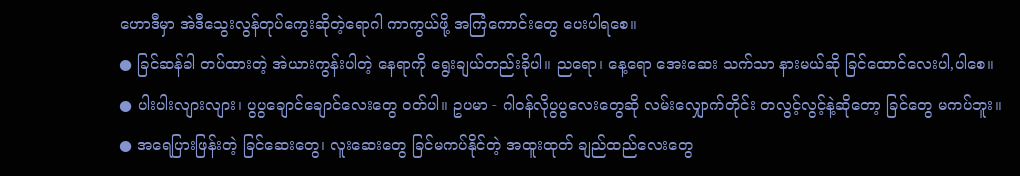ဟောဒီမှာ အဲဒီသွေးလွန်တုပ်ကွေးဆိုတဲ့ရောဂါ ကာကွယ်ဖို့ အကြံကောင်းတွေ ပေးပါရစေ။
● ခြင်ဆန်ခါ တပ်ထားတဲ့ အဲယားကွန်းပါတဲ့ နေရာကို ရွေးချယ်တည်းခိုပါ။ ညရော၊ နေ့ရော အေးဆေး သက်သာ နားမယ်ဆို ခြင်ထောင်လေးပါ,ပါစေ။
● ပါးပါးလျားလျား၊ ပွပွချောင်ချောင်လေးတွေ ဝတ်ပါ။ ဥပမာ - ဂါဝန်လိုပွပွလေးတွေဆို လမ်းလျှောက်တိုင်း တလွင့်လွင့်နဲ့ဆိုတော့ ခြင်တွေ မကပ်ဘူး။
● အရေပြားဖြန်းတဲ့ ခြင်ဆေးတွေ၊ လူးဆေးတွေ ခြင်မကပ်နိုင်တဲ့ အထူးထုတ် ချည်ထည်လေးတွေ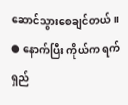ဆောင်သွားစေချင်တယ်။
● နောက်ပြီး ကိုယ်က ရက်ရှည်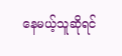နေမယ့်သူဆိုရင်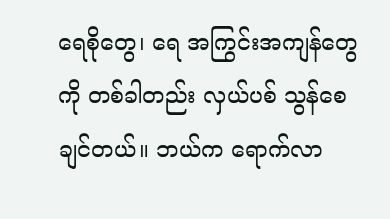ရေစိုတွေ၊ ရေ အကြွင်းအကျန်တွေကို တစ်ခါတည်း လှယ်ပစ် သွန်စေချင်တယ်။ ဘယ်က ရောက်လာ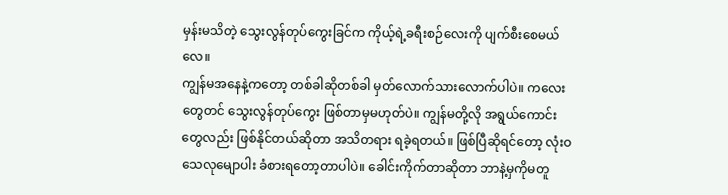မှန်းမသိတဲ့ သွေးလွန်တုပ်ကွေးခြင်က ကိုယ့်ရဲ့ခရီးစဉ်လေးကို ပျက်စီးစေမယ်လေ။
ကျွန်မအနေနဲ့ကတော့ တစ်ခါဆိုတစ်ခါ မှတ်လောက်သားလောက်ပါပဲ။ ကလေးတွေတင် သွေးလွန်တုပ်ကွေး ဖြစ်တာမှမဟုတ်ပဲ။ ကျွန်မတို့လို အရွယ်ကောင်းတွေလည်း ဖြစ်နိုင်တယ်ဆိုတာ အသိတရား ရခဲ့ရတယ်။ ဖြစ်ပြီဆိုရင်တော့ လုံးဝသေလုမျောပါး ခံစားရတော့တာပါပဲ။ ခေါင်းကိုက်တာဆိုတာ ဘာနဲ့မှကိုမတူ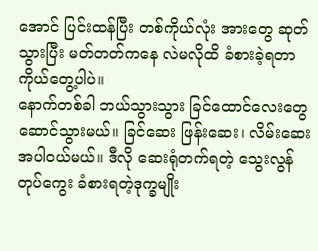အောင် ပြင်းထန်ပြီး တစ်ကိုယ်လုံး အားတွေ ဆုတ်သွားပြီး မတ်တတ်ကနေ လဲမလိုထိ ခံစားခဲ့ရတာ ကိုယ်တွေ့ပါပဲ။
နောက်တစ်ခါ ဘယ်သွားသွား ခြင်ထောင်လေးတွေ ဆောင်သွားမယ်။ ခြင်ဆေး ဖြန်းဆေး၊ လိမ်းဆေး အပါဝယ်မယ်။ ဒီလို ဆေးရုံတက်ရတဲ့ သွေးလွန်တုပ်ကွေး ခံစားရတဲ့ဒုက္ခမျိုး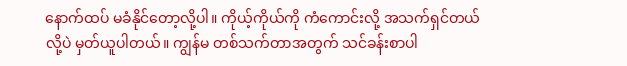နောက်ထပ် မခံနိုင်တော့လို့ပါ။ ကိုယ့်ကိုယ်ကို ကံကောင်းလို့ အသက်ရှင်တယ်လို့ပဲ မှတ်ယူပါတယ်။ ကျွန်မ တစ်သက်တာအတွက် သင်ခန်းစာပါ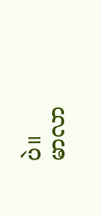ပဲ။
မာလာ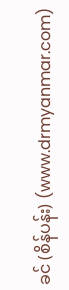ခင် (စိန်ပန်း) (www.drmyanmar.com)